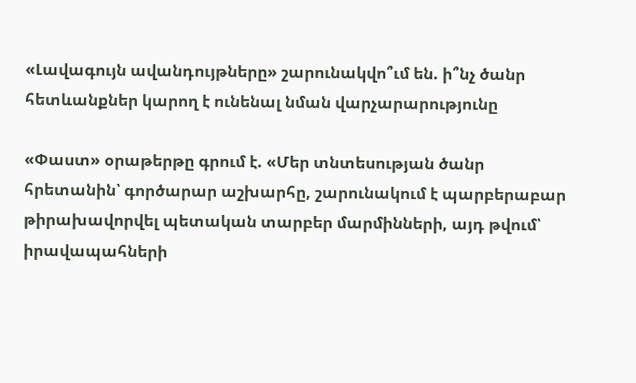«Լավագույն ավանդույթները» շարունակվո՞ւմ են. ի՞նչ ծանր հետևանքներ կարող է ունենալ նման վարչարարությունը

«Փաստ» օրաթերթը գրում է. «Մեր տնտեսության ծանր հրետանին՝ գործարար աշխարհը, շարունակում է պարբերաբար թիրախավորվել պետական տարբեր մարմինների, այդ թվում՝ իրավապահների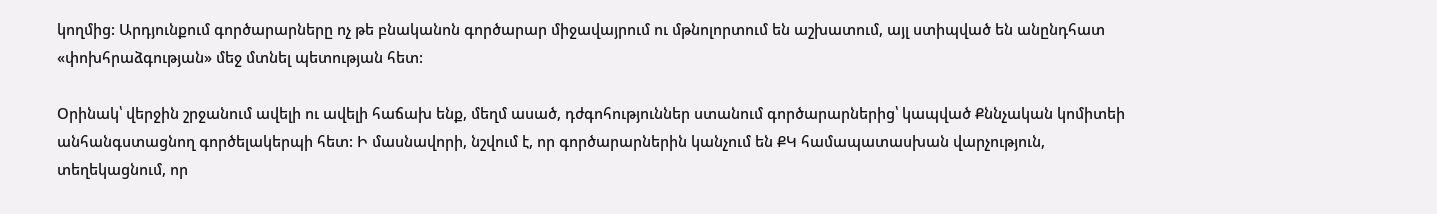կողմից: Արդյունքում գործարարները ոչ թե բնականոն գործարար միջավայրում ու մթնոլորտում են աշխատում, այլ ստիպված են անընդհատ «փոխհրաձգության» մեջ մտնել պետության հետ:

Օրինակ՝ վերջին շրջանում ավելի ու ավելի հաճախ ենք, մեղմ ասած, դժգոհություններ ստանում գործարարներից՝ կապված Քննչական կոմիտեի անհանգստացնող գործելակերպի հետ: Ի մասնավորի, նշվում է, որ գործարարներին կանչում են ՔԿ համապատասխան վարչություն, տեղեկացնում, որ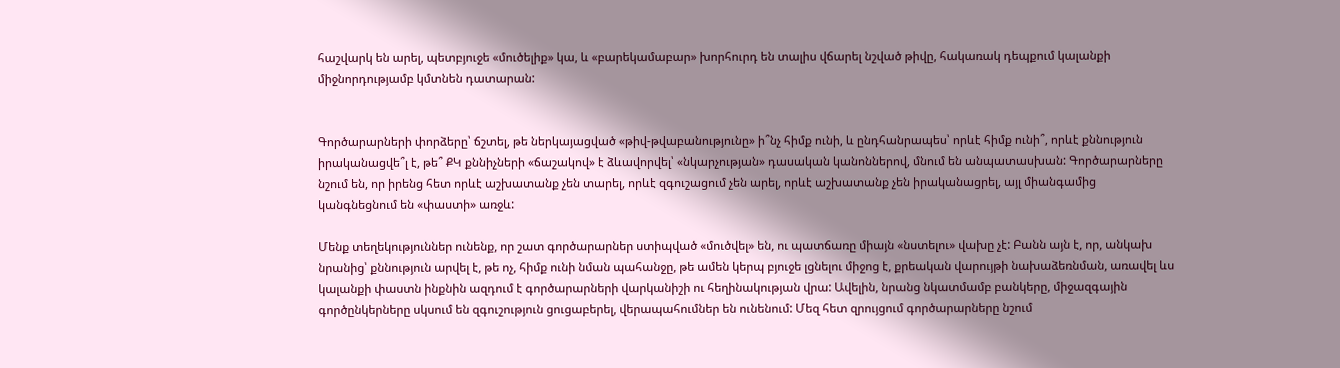հաշվարկ են արել, պետբյուջե «մուծելիք» կա, և «բարեկամաբար» խորհուրդ են տալիս վճարել նշված թիվը, հակառակ դեպքում կալանքի միջնորդությամբ կմտնեն դատարան:


Գործարարների փորձերը՝ ճշտել, թե ներկայացված «թիվ-թվաբանությունը» ի՞նչ հիմք ունի, և ընդհանրապես՝ որևէ հիմք ունի՞, որևէ քննություն իրականացվե՞լ է, թե՞ ՔԿ քննիչների «ճաշակով» է ձևավորվել՝ «նկարչության» դասական կանոններով, մնում են անպատասխան: Գործարարները նշում են, որ իրենց հետ որևէ աշխատանք չեն տարել, որևէ զգուշացում չեն արել, որևէ աշխատանք չեն իրականացրել, այլ միանգամից կանգնեցնում են «փաստի» առջև:

Մենք տեղեկություններ ունենք, որ շատ գործարարներ ստիպված «մուծվել» են, ու պատճառը միայն «նստելու» վախը չէ: Բանն այն է, որ, անկախ նրանից՝ քննություն արվել է, թե ոչ, հիմք ունի նման պահանջը, թե ամեն կերպ բյուջե լցնելու միջոց է, քրեական վարույթի նախաձեռնման, առավել ևս կալանքի փաստն ինքնին ազդում է գործարարների վարկանիշի ու հեղինակության վրա: Ավելին, նրանց նկատմամբ բանկերը, միջազգային գործընկերները սկսում են զգուշություն ցուցաբերել, վերապահումներ են ունենում: Մեզ հետ զրույցում գործարարները նշում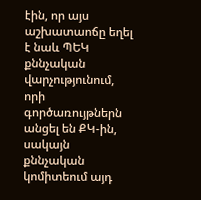էին, որ այս աշխատաոճը եղել է նաև ՊԵԿ քննչական վարչությունում, որի գործառույթներն անցել են ՔԿ-ին, սակայն քննչական կոմիտեում այդ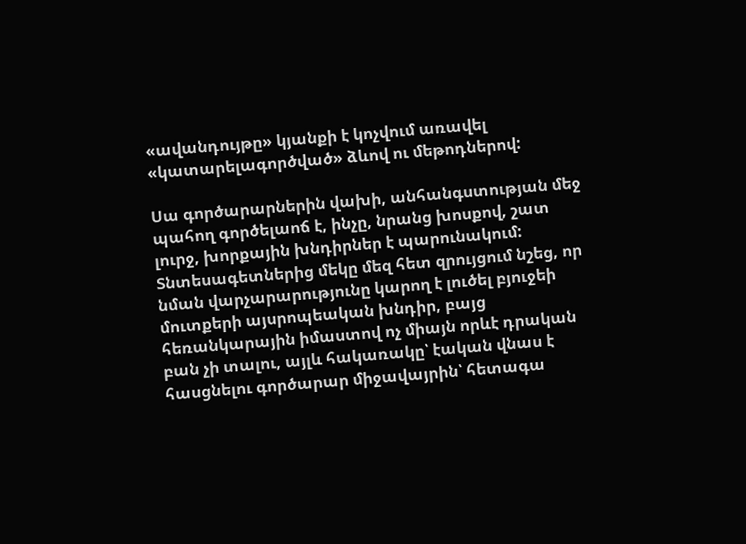«ավանդույթը» կյանքի է կոչվում առավել «կատարելագործված» ձևով ու մեթոդներով:

Սա գործարարներին վախի, անհանգստության մեջ պահող գործելաոճ է, ինչը, նրանց խոսքով, շատ լուրջ, խորքային խնդիրներ է պարունակում: Տնտեսագետներից մեկը մեզ հետ զրույցում նշեց, որ նման վարչարարությունը կարող է լուծել բյուջեի մուտքերի այսրոպեական խնդիր, բայց հեռանկարային իմաստով ոչ միայն որևէ դրական բան չի տալու, այլև հակառակը՝ էական վնաս է հասցնելու գործարար միջավայրին՝ հետագա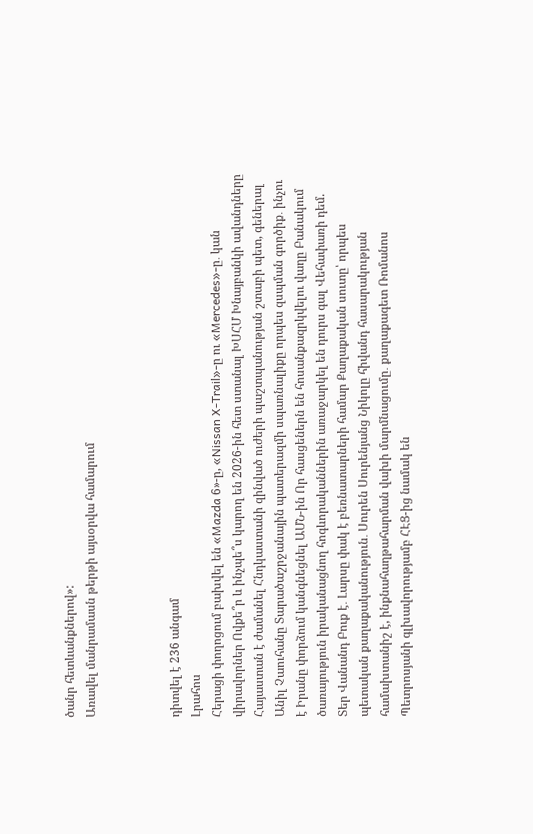ծանր հետևանքներով»:
Առավել մանրամասն թերթի այսօրվա համարում



դիտվել է 236 անգամ
Լրահոս
Հերացի փողոցում բախվել են «Mazda 6»-ը, «Nissan X-Trail»-ը ու «Mercedes»-ը․ կան վիրավորներ Ովքե՞ր և ինչպե՞ս կարող են 2026-ին հետ ստանալ ԽՍՀՄ Խնայբանկի ավանդները Հայաստան է ժամանել Հնդկաստանի զինված ուժերի պաշտպանության շտաբի պետ, գեներալ Անիլ Չաուհանը Տարածաշրջանային պատերազմի սպառնալիքը որպես զսպման գործիք․ ինչու է Իրանը փորձում կանգնեցնել ԱՄՆ-ին Որ հասցեներն են հոսանքազրկվելու վաղը Բանակում ծառայություն իրականացնող հոգևորականներին առաջարկել են դուրս գալ Վեհափառի դեմ. Տեր Վանանդ Բուք է․ Լարսը փակ է բեռնատարների համար Քաղաքական սուտը՝ որպես պետական քաղաքականություն․ Սուրեն Սուրենյանց Նիկոլը հիվանդ հասարակության համախտանիշ է, ինքնահաղթահարման վախի մարմնացումը․ քաղաքագետ Ռոմանոս Պետրոսյանի գլխավորությամբ ՀԷՑ-ից նամակ են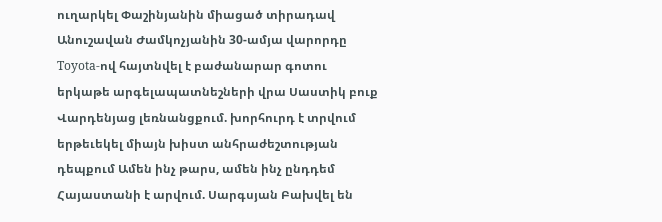ուղարկել Փաշինյանին միացած տիրադավ Անուշավան Ժամկոչյանին 30-ամյա վարորդը Toyota-ով հայտնվել է բաժանարար գոտու երկաթե արգելապատնեշների վրա Սաստիկ բուք Վարդենյաց լեռնանցքում. խորհուրդ է տրվում երթեւեկել միայն խիստ անհրաժեշտության դեպքում Ամեն ինչ թարս, ամեն ինչ ընդդեմ Հայաստանի է արվում. Սարգսյան Բախվել են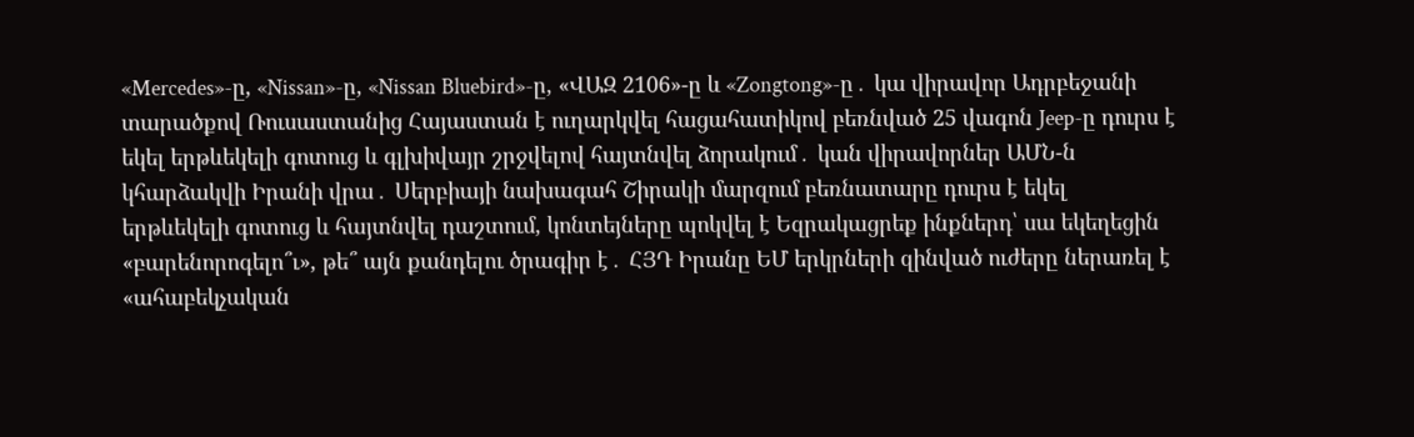«Mercedes»-ը, «Nissan»-ը, «Nissan Bluebird»-ը, «ՎԱԶ 2106»-ը և «Zongtong»-ը․ կա վիրավոր Ադրբեջանի տարածքով Ռուսաստանից Հայաստան է ուղարկվել հացահատիկով բեռնված 25 վագոն Jeep-ը դուրս է եկել երթևեկելի գոտուց և գլխիվայր շրջվելով հայտնվել ձորակում․ կան վիրավորներ ԱՄՆ-ն կհարձակվի Իրանի վրա․ Սերբիայի նախագահ Շիրակի մարզում բեռնատարը դուրս է եկել երթևեկելի գոտուց և հայտնվել դաշտում, կոնտեյները պոկվել է Եզրակացրեք ինքներդ՝ սա եկեղեցին «բարենորոգելո՞ւ», թե՞ այն քանդելու ծրագիր է․ ՀՅԴ Իրանը ԵՄ երկրների զինված ուժերը ներառել է «ահաբեկչական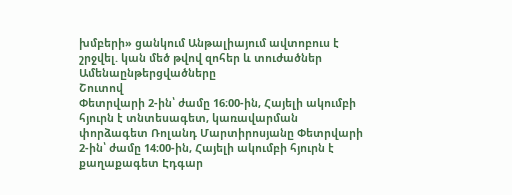խմբերի» ցանկում Անթալիայում ավտոբուս է շրջվել. կան մեծ թվով զոհեր և տուժածներ
Ամենաընթերցվածները
Շուտով
Փետրվարի 2-ին՝ ժամը 16։00-ին, Հայելի ակումբի հյուրն է տնտեսագետ, կառավարման փորձագետ Ռոլանդ Մարտիրոսյանը Փետրվարի 2-ին՝ ժամը 14։00-ին, Հայելի ակումբի հյուրն է քաղաքագետ Էդգար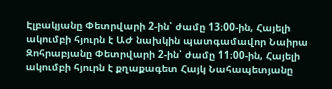Էլբակյանը Փետրվարի 2-ին՝ ժամը 13։00-ին, Հայելի ակումբի հյուրն է ԱԺ նախկին պատգամավոր Նաիրա Զոհրաբյանը Փետրվարի 2-ին՝ ժամը 11։00-ին, Հայելի ակումբի հյուրն է քղաքագետ Հայկ Նահապետյանը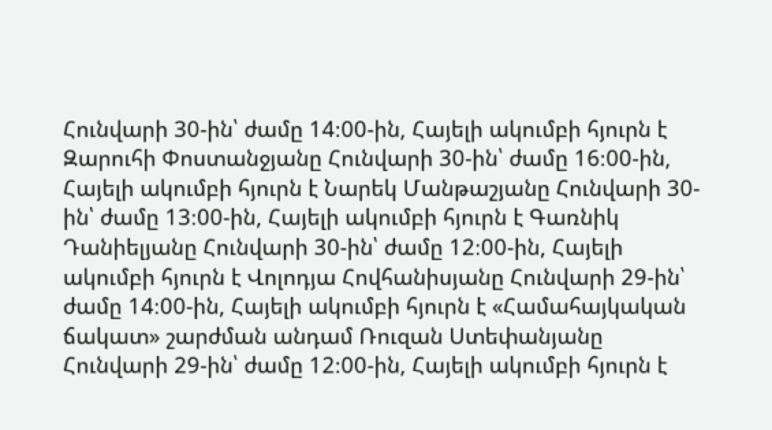Հունվարի 30-ին՝ ժամը 14։00-ին, Հայելի ակումբի հյուրն է Զարուհի Փոստանջյանը Հունվարի 30-ին՝ ժամը 16։00-ին, Հայելի ակումբի հյուրն է Նարեկ Մանթաշյանը Հունվարի 30-ին՝ ժամը 13։00-ին, Հայելի ակումբի հյուրն է Գառնիկ Դանիելյանը Հունվարի 30-ին՝ ժամը 12։00-ին, Հայելի ակումբի հյուրն է Վոլոդյա Հովհանիսյանը Հունվարի 29-ին՝ ժամը 14։00-ին, Հայելի ակումբի հյուրն է «Համահայկական ճակատ» շարժման անդամ Ռուզան Ստեփանյանը Հունվարի 29-ին՝ ժամը 12։00-ին, Հայելի ակումբի հյուրն է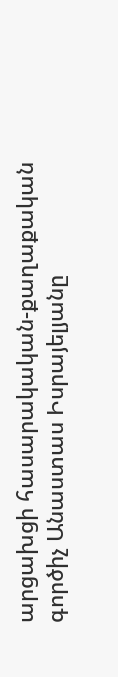արցախցի հասարակական-քաղաքական գործիչ Անաստաս Իսրայելյանը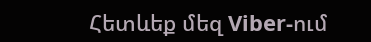Հետևեք մեզ Viber-ում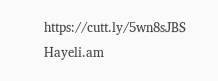https://cutt.ly/5wn8sJBS
Hayeli.am